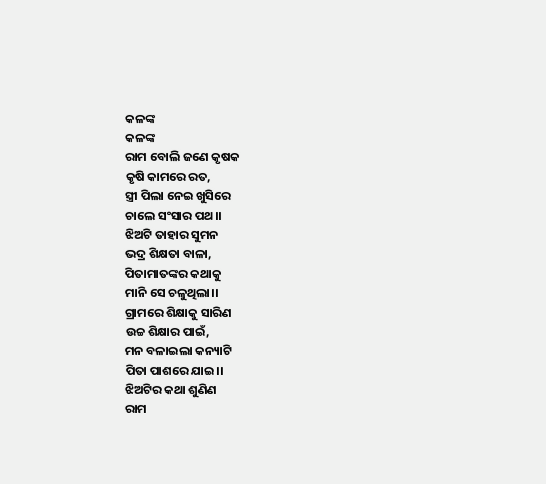କଳଙ୍କ
କଳଙ୍କ
ରାମ ବୋଲି ଜଣେ କୃଷକ
କୃଷି କାମରେ ରତ,
ସ୍ତ୍ରୀ ପିଲା ନେଇ ଖୁସିରେ
ଚାଲେ ସଂସାର ପଥ।।
ଝିଅଟି ତାହାର ସୁମନ
ଭଦ୍ର ଶିକ୍ଷତା ବାଳା,
ପିତାମାତଙ୍କର କଥାକୁ
ମାନି ସେ ଚଳୁଥିଲା।।
ଗ୍ରାମରେ ଶିକ୍ଷାକୁ ସାରିଣ
ଉଚ୍ଚ ଶିକ୍ଷାର ପାଇଁ,
ମନ ବଳାଇଲା କନ୍ୟାଟି
ପିତା ପାଶରେ ଯାଇ।।
ଝିଅଟିର କଥା ଶୁଣିଣ
ରାମ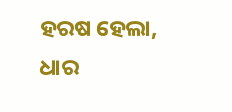ହରଷ ହେଲା,
ଧାର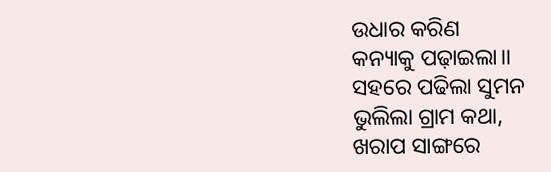ଉଧାର କରିଣ
କନ୍ୟାକୁ ପଢ଼ାଇଲା।।
ସହରେ ପଢିଲା ସୁମନ
ଭୁଲିଲା ଗ୍ରାମ କଥା,
ଖରାପ ସାଙ୍ଗରେ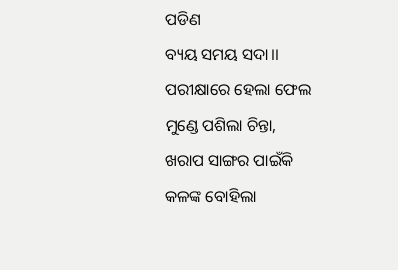ପଡିଣ
ବ୍ୟୟ ସମୟ ସଦା।।
ପରୀକ୍ଷାରେ ହେଲା ଫେଲ
ମୁଣ୍ଡେ ପଶିଲା ଚିନ୍ତା,
ଖରାପ ସାଙ୍ଗର ପାଇଁକି
କଳଙ୍କ ବୋହିଲା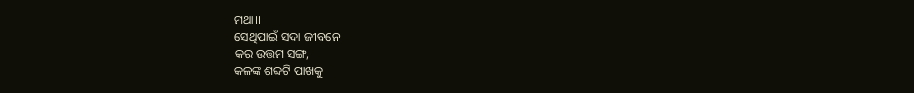ମଥା।।
ସେଥିପାଇଁ ସଦା ଜୀବନେ
କର ଉତ୍ତମ ସଙ୍ଗ,
କଳଙ୍କ ଶବ୍ଦଟି ପାଖକୁ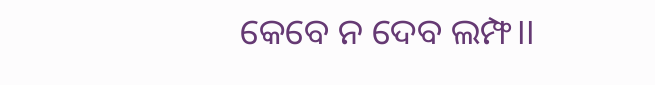କେବେ ନ ଦେବ ଲମ୍ଫ।।